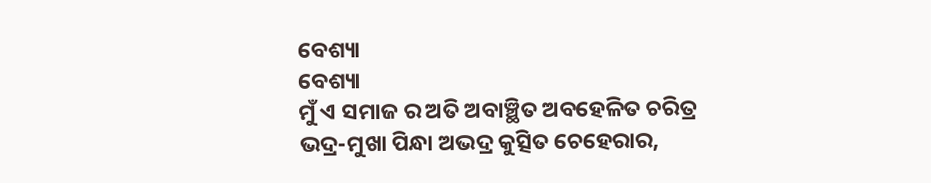ବେଶ୍ୟା
ବେଶ୍ୟା
ମୁଁ ଏ ସମାଜ ର ଅତି ଅବାଞ୍ଛିତ ଅବହେଳିତ ଚରିତ୍ର
ଭଦ୍ର-ମୁଖା ପିନ୍ଧା ଅଭଦ୍ର କୁତ୍ସିତ ଚେହେରାର,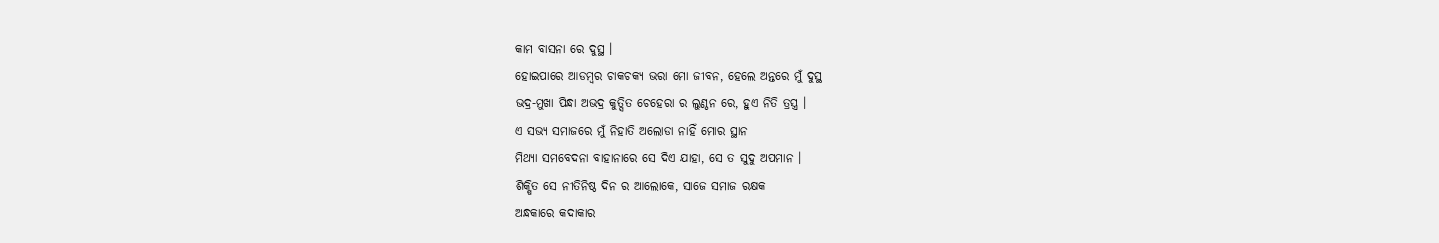କାମ ବାସନା ରେ ଦୁସ୍ଥ ।
ହୋଇପାରେ ଆଡମ୍ବର ଚାକଚକ୍ୟ ଭରା ମୋ ଜୀବନ, ହେଲେ ଅନ୍ତରେ ମୁଁ ଦୁସ୍ଥ
ଭଦ୍ର-ମୁଖା ପିନ୍ଧା ଅଭଦ୍ର କୁତ୍ସିତ ଚେହେରା ର ଲୁଣ୍ଠନ ରେ, ହୁଏ ନିତି ତ୍ରସ୍ତ୍ର ।
ଏ ସଭ୍ୟ ସମାଜରେ ମୁଁ ନିହାତି ଅଲୋଡା ନାହିଁ ମୋର ସ୍ଥାନ
ମିଥ୍ୟା ସମବେଦନା ବାହାନାରେ ସେ ଦିଏ ଯାହା, ସେ ତ ସୁଦୁ ଅପମାନ ।
ଶିକ୍ଷିତ ସେ ନୀତିନିଷ୍ଠ ଦିନ ର ଆଲୋକେ, ସାଜେ ସମାଜ ରକ୍ଷକ
ଅନ୍ଧକାରେ କଦାକାର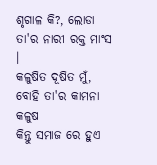ଶୃଗାଳ କି?, ଲୋଡା ତା'ର ନାରୀ ରକ୍ତ ମାଂସ ।
କଳୁଷିତ ଦୂଷିତ ମୁଁ, ବୋହି ତା'ର କାମନା କଳୁଷ
କିନ୍ତୁ ସମାଜ ରେ ହୁଏ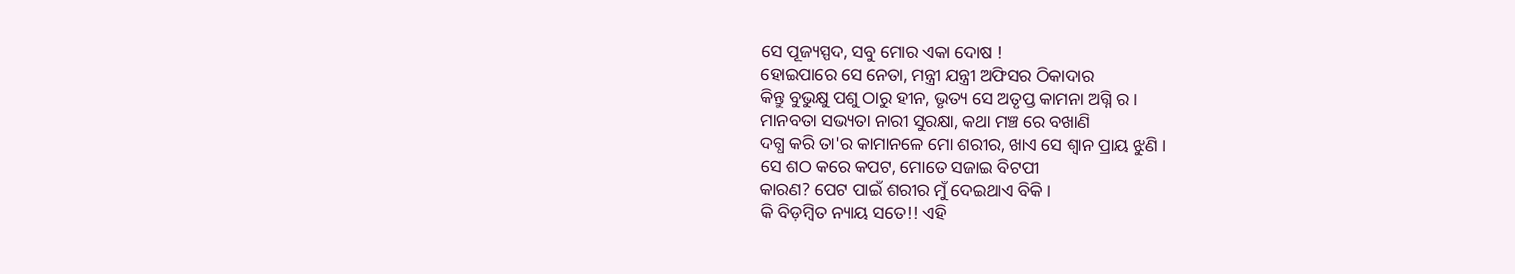ସେ ପୂଜ୍ୟସ୍ପଦ, ସବୁ ମୋର ଏକା ଦୋଷ !
ହୋଇପାରେ ସେ ନେତା, ମନ୍ତ୍ରୀ ଯନ୍ତ୍ରୀ ଅଫିସର ଠିକାଦାର
କିନ୍ତୁ ବୁଭୁକ୍ଷୁ ପଶୁ ଠାରୁ ହୀନ, ଭୃତ୍ୟ ସେ ଅତୃପ୍ତ କାମନା ଅଗ୍ନି ର ।
ମାନବତା ସଭ୍ୟତା ନାରୀ ସୁରକ୍ଷା, କଥା ମଞ୍ଚ ରେ ବଖାଣି
ଦଗ୍ଧ କରି ତା'ର କାମାନଳେ ମୋ ଶରୀର, ଖାଏ ସେ ଶ୍ୱାନ ପ୍ରାୟ ଝୁଣି ।
ସେ ଶଠ କରେ କପଟ, ମୋତେ ସଜାଇ ବିଟପୀ
କାରଣ? ପେଟ ପାଇଁ ଶରୀର ମୁଁ ଦେଇଥାଏ ବିକି ।
କି ବିଡ଼ମ୍ବିତ ନ୍ୟାୟ ସତେ!! ଏହି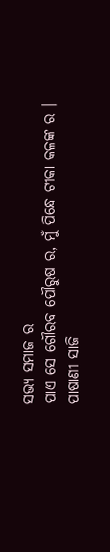ସଭ୍ୟ ସମାଜ ର
ପାଏ ସେ ଗୌରବ ପୌରୁଷ ର, ମୁଁ ପିନ୍ଧେ ଟୀକା କଳଙ୍କ ର ।
ପାଷାଣୀ ସାଜି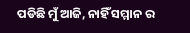ପଡିଛି ମୁଁ ଆଜି, ନାହିଁ ସମ୍ମାନ ର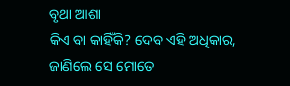ବୃଥା ଆଶା
କିଏ ବା କାହିଁକି? ଦେବ ଏହି ଅଧିକାର, ଜାଣିଲେ ସେ ମୋତେ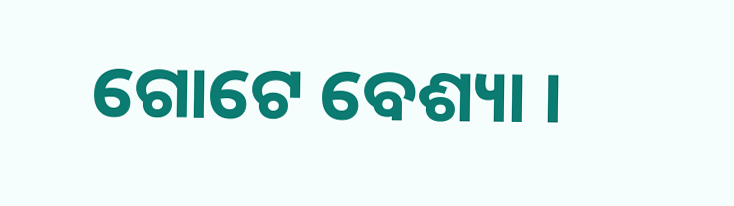ଗୋଟେ ବେଶ୍ୟା ।